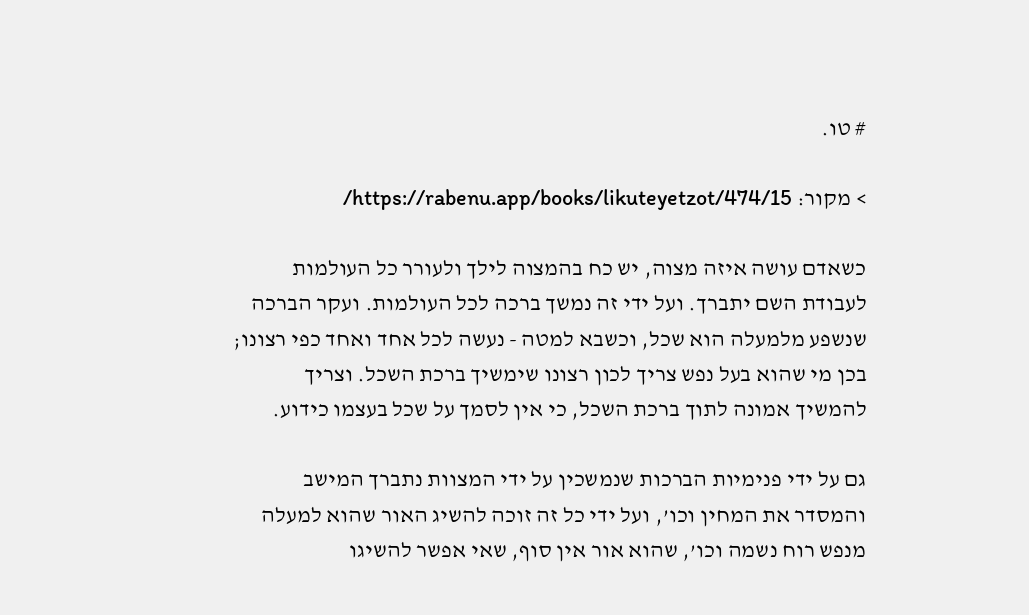# טו.

> מקור: https://rabenu.app/books/likuteyetzot/474/15/

כשאדם עושה איזה מצוה, יש כח בהמצוה לילך ולעורר כל העולמות לעבודת השם יתברך. ועל ידי זה נמשך ברכה לכל העולמות. ועקר הברכה שנשפע מלמעלה הוא שכל, וכשבא למטה - נעשה לכל אחד ואחד כפי רצונו; בכן מי שהוא בעל נפש צריך לכון רצונו שימשיך ברכת השכל. וצריך להמשיך אמונה לתוך ברכת השכל, כי אין לסמך על שכל בעצמו כידוע.

גם על ידי פנימיות הברכות שנמשכין על ידי המצוות נתברך המישב והמסדר את המחין וכו’, ועל ידי כל זה זוכה להשיג האור שהוא למעלה מנפש רוח נשמה וכו’, שהוא אור אין סוף, שאי אפשר להשיגו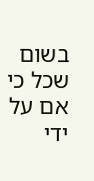בשום שכל כי אם על ידי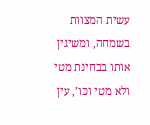עשית המצוות בשמחה, ומשיגין אותו בבחינת מטי ולא מטי וכו’, עין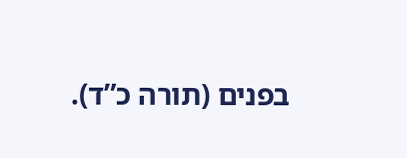בפנים (תורה כ”ד).